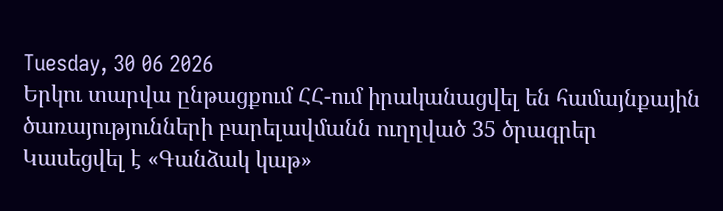Tuesday, 30 06 2026
Երկու տարվա ընթացքում ՀՀ-ում իրականացվել են համայնքային ծառայությունների բարելավմանն ուղղված 35 ծրագրեր
Կասեցվել է «Գանձակ կաթ»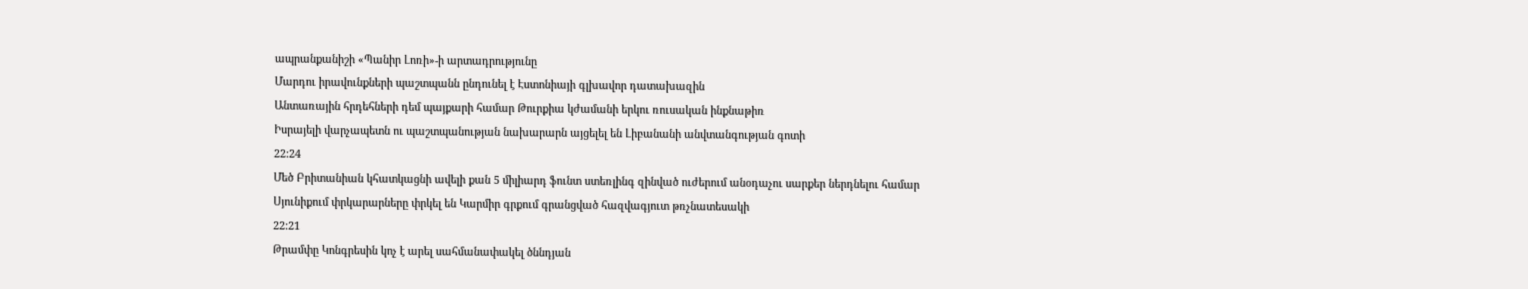ապրանքանիշի «Պանիր Լոռի»-ի արտադրությունը
Մարդու իրավունքների պաշտպանն ընդունել է Էստոնիայի գլխավոր դատախազին
Անտառային հրդեհների դեմ պայքարի համար Թուրքիա կժամանի երկու ռուսական ինքնաթիռ
Իսրայելի վարչապետն ու պաշտպանության նախարարն այցելել են Լիբանանի անվտանգության գոտի
22:24
Մեծ Բրիտանիան կհատկացնի ավելի քան 5 միլիարդ ֆունտ ստեռլինգ զինված ուժերում անօդաչու սարքեր ներդնելու համար
Սյունիքում փրկարարները փրկել են Կարմիր գրքում գրանցված հազվագյուտ թռչնատեսակի
22:21
Թրամփը Կոնգրեսին կոչ է արել սահմանափակել ծննդյան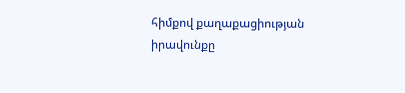հիմքով քաղաքացիության իրավունքը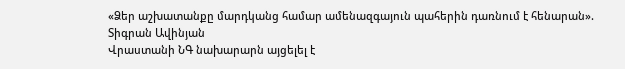«Ձեր աշխատանքը մարդկանց համար ամենազգայուն պահերին դառնում է հենարան». Տիգրան Ավինյան
Վրաստանի ՆԳ նախարարն այցելել է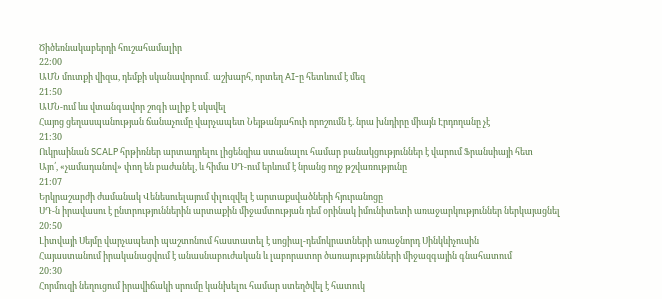Ծիծեռնակաբերդի հուշահամալիր
22:00
ԱՄՆ մուտքի վիզա, դեմքի սկանավորում․ աշխարհ, որտեղ AI-ը հետևում է մեզ
21:50
ԱՄՆ-ում ևս վտանգավոր շոգի ալիք է սկսվել
Հայոց ցեղասպանության ճանաչումը վարչապետ Նեյթանյահուի որոշումն է. նրա խնդիրը միայն Էրդողանը չէ
21:30
Ուկրաինան SCALP հրթիռներ արտադրելու լիցենզիա ստանալու համար բանակցություններ է վարում Ֆրանսիայի հետ
Այո՛, «չամադանով» փող են բաժանել, և հիմա ՍԴ-ում երևում է նրանց ողջ թշվառությունը
21:07
Երկրաշարժի ժամանակ Վենեսուելայում փլուզվել է արտաքսվածների հյուրանոցը
ՍԴ-ն իրավասու է ընտրություններին արտաքին միջամտության դեմ օրինակ իմունիտետի առաջարկություններ ներկայացնել
20:50
Լիտվայի Սեյմը վարչապետի պաշտոնում հաստատել է սոցիալ-դեմոկրատների առաջնորդ Սինկևիչուսին
Հայաստանում իրականացվում է անասնաբուժական և լաբորատոր ծառայությունների միջազգային գնահատում
20:30
Հորմուզի նեղուցում իրավիճակի սրումը կանխելու համար ստեղծվել է հատուկ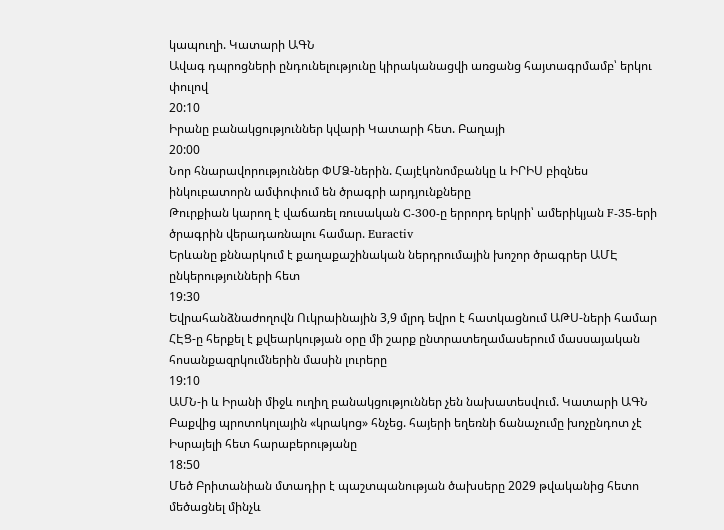կապուղի. Կատարի ԱԳՆ
Ավագ դպրոցների ընդունելությունը կիրականացվի առցանց հայտագրմամբ՝ երկու փուլով
20:10
Իրանը բանակցություններ կվարի Կատարի հետ. Բաղայի
20:00
Նոր հնարավորություններ ՓՄՁ-ներին. Հայէկոնոմբանկը և ԻՐԻՍ բիզնես ինկուբատորն ամփոփում են ծրագրի արդյունքները
Թուրքիան կարող է վաճառել ռուսական C-300-ը երրորդ երկրի՝ ամերիկյան F-35-երի ծրագրին վերադառնալու համար. Euractiv
Երևանը քննարկում է քաղաքաշինական ներդրումային խոշոր ծրագրեր ԱՄԷ ընկերությունների հետ
19:30
Եվրահանձնաժողովն Ուկրաինային 3,9 մլրդ եվրո է հատկացնում ԱԹՍ-ների համար
ՀԷՑ-ը հերքել է քվեարկության օրը մի շարք ընտրատեղամասերում մասսայական հոսանքազրկումներին մասին լուրերը
19:10
ԱՄՆ-ի և Իրանի միջև ուղիղ բանակցություններ չեն նախատեսվում. Կատարի ԱԳՆ
Բաքվից պրոտոկոլային «կրակոց» հնչեց. հայերի եղեռնի ճանաչումը խոչընդոտ չէ Իսրայելի հետ հարաբերությանը
18:50
Մեծ Բրիտանիան մտադիր է պաշտպանության ծախսերը 2029 թվականից հետո մեծացնել մինչև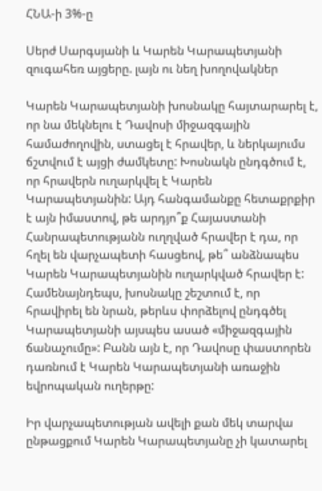ՀՆԱ-ի 3%-ը

Սերժ Սարգսյանի և Կարեն Կարապետյանի զուգահեռ այցերը. լայն ու նեղ խողովակներ

Կարեն Կարապետյանի խոսնակը հայտարարել է, որ նա մեկնելու է Դավոսի միջազգային համաժողովին, ստացել է հրավեր, և ներկայումս ճշտվում է այցի ժամկետը: Խոսնակն ընդգծում է, որ հրավերն ուղարկվել է Կարեն Կարապետյանին: Այդ հանգամանքը հետաքրքիր է այն իմաստով, թե արդյո՞ք Հայաստանի Հանրապետությանն ուղղված հրավեր է դա, որ հղել են վարչապետի հասցեով, թե՞ անձնապես Կարեն Կարապետյանին ուղարկված հրավեր է: Համենայնդեպս, խոսնակը շեշտում է, որ հրավիրել են նրան, թերևս փորձելով ընդգծել Կարապետյանի այսպես ասած «միջազգային ճանաչումը»: Բանն այն է, որ Դավոսը փաստորեն դառնում է Կարեն Կարապետյանի առաջին եվրոպական ուղերթը:

Իր վարչապետության ավելի քան մեկ տարվա ընթացքում Կարեն Կարապետյանը չի կատարել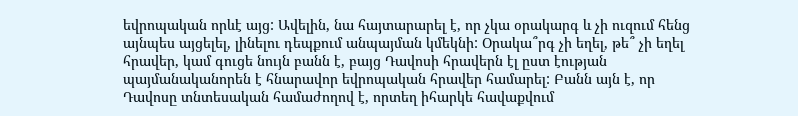եվրոպական որևէ այց: Ավելին, նա հայտարարել է, որ չկա օրակարգ և չի ուզում հենց այնպես այցելել, լինելու դեպքում անպայման կմեկնի: Օրակա՞րգ չի եղել, թե՞ չի եղել հրավեր, կամ գուցե նույն բանն է, բայց Դավոսի հրավերն էլ ըստ էության պայմանականորեն է հնարավոր եվրոպական հրավեր համարել: Բանն այն է, որ Դավոսը տնտեսական համաժողով է, որտեղ իհարկե հավաքվում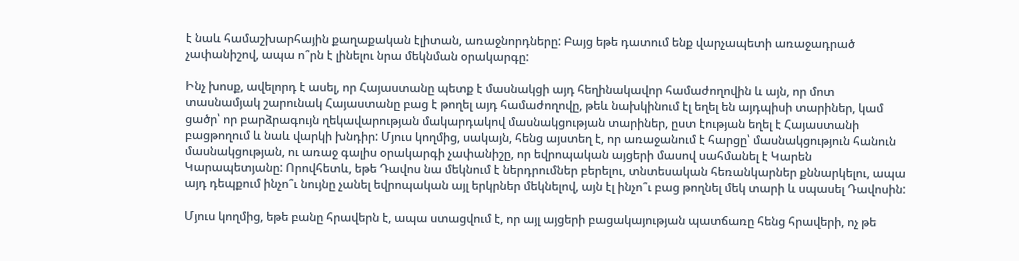է նաև համաշխարհային քաղաքական էլիտան, առաջնորդները: Բայց եթե դատում ենք վարչապետի առաջադրած չափանիշով, ապա ո՞րն է լինելու նրա մեկնման օրակարգը:

Ինչ խոսք, ավելորդ է ասել, որ Հայաստանը պետք է մասնակցի այդ հեղինակավոր համաժողովին և այն, որ մոտ տասնամյակ շարունակ Հայաստանը բաց է թողել այդ համաժողովը, թեև նախկինում էլ եղել են այդպիսի տարիներ, կամ ցածր՝ որ բարձրագույն ղեկավարության մակարդակով մասնակցության տարիներ, ըստ էության եղել է Հայաստանի բացթողում և նաև վարկի խնդիր: Մյուս կողմից, սակայն, հենց այստեղ է, որ առաջանում է հարցը՝ մասնակցություն հանուն մասնակցության, ու առաջ գալիս օրակարգի չափանիշը, որ եվրոպական այցերի մասով սահմանել է Կարեն Կարապետյանը: Որովհետև, եթե Դավոս նա մեկնում է ներդրումներ բերելու, տնտեսական հեռանկարներ քննարկելու, ապա այդ դեպքում ինչո՞ւ նույնը չանել եվրոպական այլ երկրներ մեկնելով, այն էլ ինչո՞ւ բաց թողնել մեկ տարի և սպասել Դավոսին:

Մյուս կողմից, եթե բանը հրավերն է, ապա ստացվում է, որ այլ այցերի բացակայության պատճառը հենց հրավերի, ոչ թե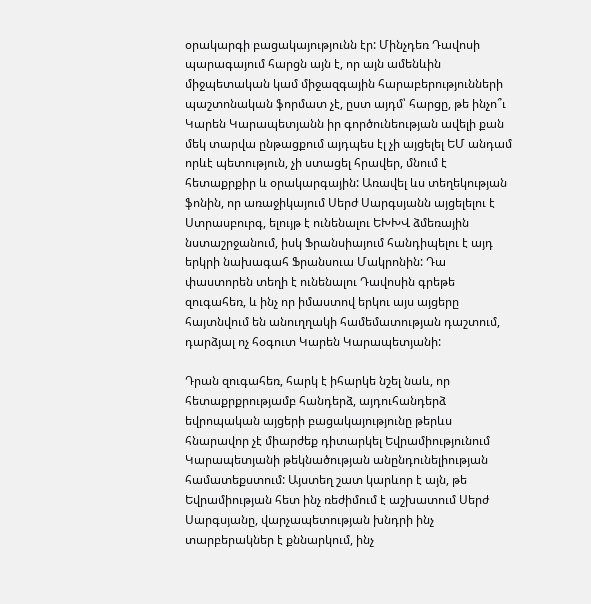օրակարգի բացակայությունն էր: Մինչդեռ Դավոսի պարագայում հարցն այն է, որ այն ամենևին միջպետական կամ միջազգային հարաբերությունների պաշտոնական ֆորմատ չէ, ըստ այդմ՝ հարցը, թե ինչո՞ւ Կարեն Կարապետյանն իր գործունեության ավելի քան մեկ տարվա ընթացքում այդպես էլ չի այցելել ԵՄ անդամ որևէ պետություն, չի ստացել հրավեր, մնում է հետաքրքիր և օրակարգային: Առավել ևս տեղեկության ֆոնին, որ առաջիկայում Սերժ Սարգսյանն այցելելու է Ստրասբուրգ, ելույթ է ունենալու ԵԽԽՎ ձմեռային նստաշրջանում, իսկ Ֆրանսիայում հանդիպելու է այդ երկրի նախագահ Ֆրանսուա Մակրոնին: Դա փաստորեն տեղի է ունենալու Դավոսին գրեթե զուգահեռ, և ինչ որ իմաստով երկու այս այցերը հայտնվում են անուղղակի համեմատության դաշտում, դարձյալ ոչ հօգուտ Կարեն Կարապետյանի:

Դրան զուգահեռ, հարկ է իհարկե նշել նաև, որ հետաքրքրությամբ հանդերձ, այդուհանդերձ եվրոպական այցերի բացակայությունը թերևս հնարավոր չէ միարժեք դիտարկել Եվրամիությունում Կարապետյանի թեկնածության անընդունելիության համատեքստում: Այստեղ շատ կարևոր է այն, թե Եվրամիության հետ ինչ ռեժիմում է աշխատում Սերժ Սարգսյանը, վարչապետության խնդրի ինչ տարբերակներ է քննարկում, ինչ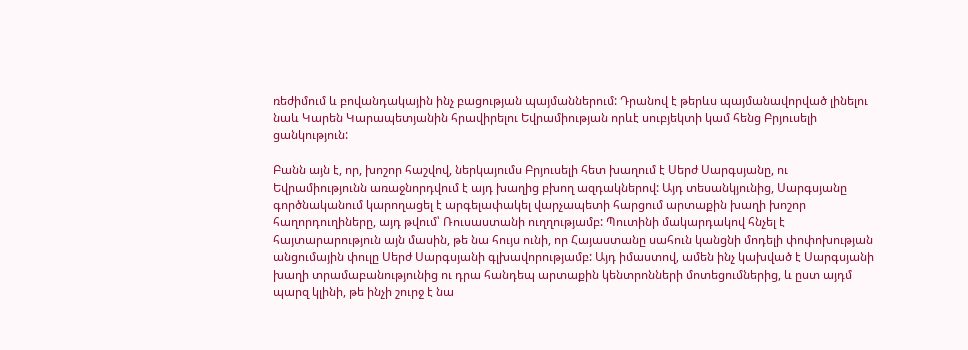ռեժիմում և բովանդակային ինչ բացության պայմաններում: Դրանով է թերևս պայմանավորված լինելու նաև Կարեն Կարապետյանին հրավիրելու Եվրամիության որևէ սուբյեկտի կամ հենց Բրյուսելի ցանկություն:

Բանն այն է, որ, խոշոր հաշվով, ներկայումս Բրյուսելի հետ խաղում է Սերժ Սարգսյանը, ու Եվրամիությունն առաջնորդվում է այդ խաղից բխող ազդակներով: Այդ տեսանկյունից, Սարգսյանը գործնականում կարողացել է արգելափակել վարչապետի հարցում արտաքին խաղի խոշոր հաղորդուղիները, այդ թվում՝ Ռուսաստանի ուղղությամբ: Պուտինի մակարդակով հնչել է հայտարարություն այն մասին, թե նա հույս ունի, որ Հայաստանը սահուն կանցնի մոդելի փոփոխության անցումային փուլը Սերժ Սարգսյանի գլխավորությամբ: Այդ իմաստով, ամեն ինչ կախված է Սարգսյանի խաղի տրամաբանությունից ու դրա հանդեպ արտաքին կենտրոնների մոտեցումներից, և ըստ այդմ պարզ կլինի, թե ինչի շուրջ է նա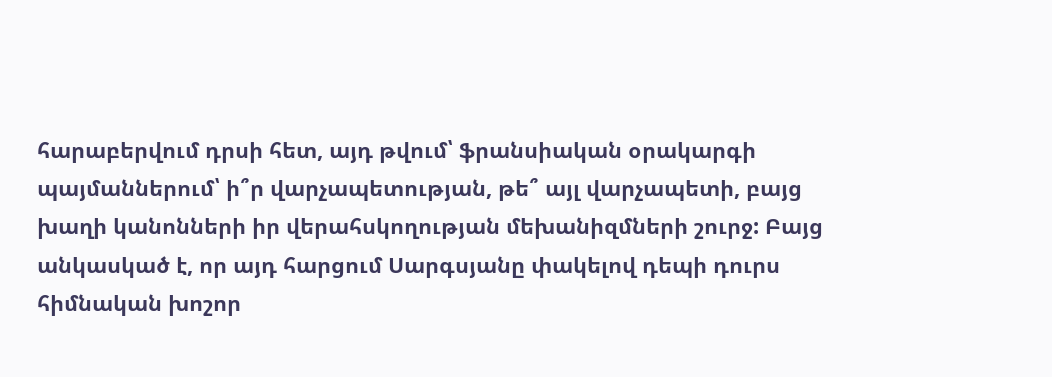հարաբերվում դրսի հետ, այդ թվում՝ ֆրանսիական օրակարգի պայմաններում՝ ի՞ր վարչապետության, թե՞ այլ վարչապետի, բայց խաղի կանոնների իր վերահսկողության մեխանիզմների շուրջ: Բայց անկասկած է, որ այդ հարցում Սարգսյանը փակելով դեպի դուրս հիմնական խոշոր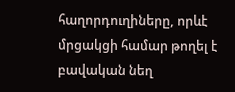հաղորդուղիները, որևէ մրցակցի համար թողել է բավական նեղ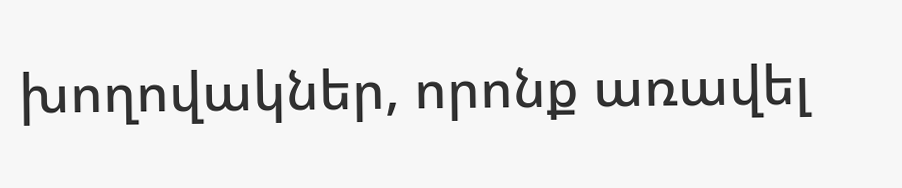խողովակներ, որոնք առավել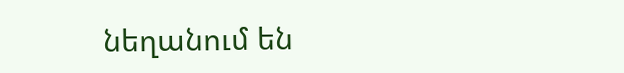նեղանում են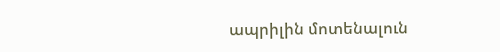ապրիլին մոտենալուն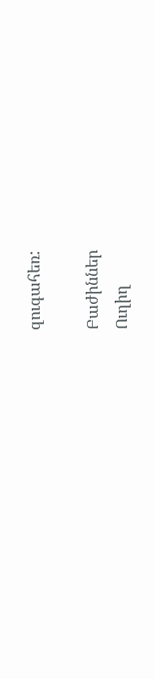զուգահեռ:

Բաժիններ
Ուղիղ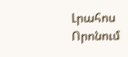Լրահոս
Որոնում